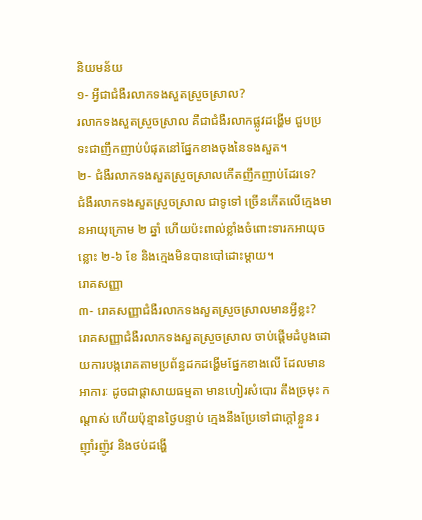និយមន័យ
១- អ្វីជាជំងឺរលាកទងសួតស្រួចស្រាល?
រលាកទងសួតស្រួចស្រាល គឺជាជំងឺរលាកផ្លូវដង្ហើម ជួបប្រទះជាញឹកញាប់បំផុតនៅផ្នែកខាងចុងនៃទងសួត។
២- ជំងឺរលាកទងសួតស្រួចស្រាលកើតញឹកញាប់ដែរទេ?
ជំងឺរលាកទងសួតស្រួចស្រាល ជាទូទៅ ច្រើនកើតលើក្មេងមានអាយុក្រោម ២ ឆ្នាំ ហើយប៉ះពាល់ខ្លាំងចំពោះទារកអាយុចន្លោះ ២-៦ ខែ និងក្មេងមិនបានបៅដោះម្ដាយ។
រោគសញ្ញា
៣- រោគសញ្ញាជំងឺរលាកទងសួតស្រួចស្រាលមានអ្វីខ្លះ?
រោគសញ្ញាជំងឺរលាកទងសួតស្រួចស្រាល ចាប់ផ្ដើមដំបូងដោយការបង្ករោគតាមប្រព័ន្ធដកដង្ហើមផ្នែកខាងលើ ដែលមានអាការៈ ដូចជាផ្តាសាយធម្មតា មានហៀរសំបោរ តឹងច្រមុះ កណ្ដាស់ ហើយប៉ុន្មានថ្ងៃបន្ទាប់ ក្មេងនឹងប្រែទៅជាក្ដៅខ្លួន រញ៉ាំរញ៉ូវ និងថប់ដង្ហើ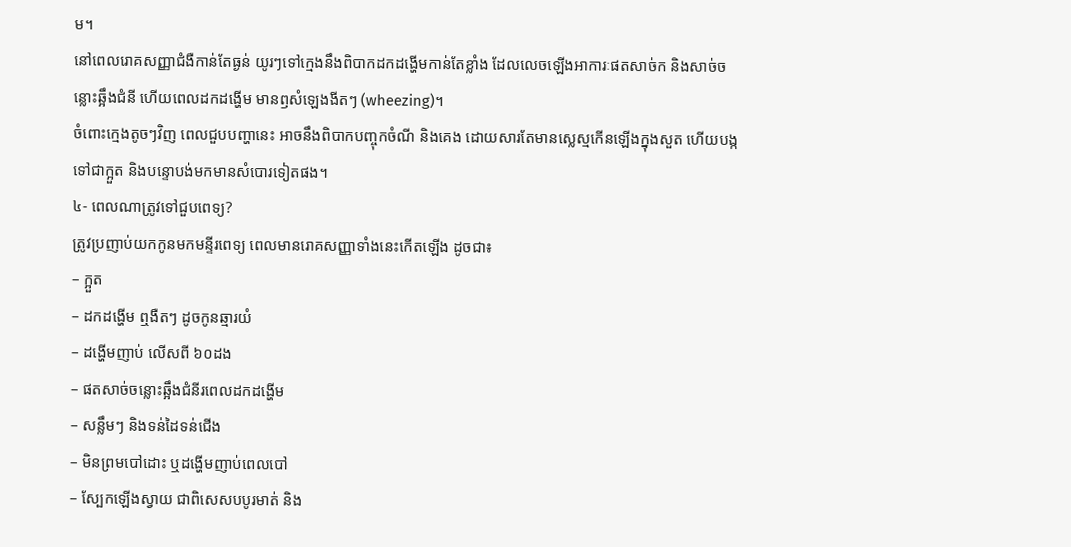ម។
នៅពេលរោគសញ្ញាជំងឺកាន់តែធ្ងន់ យូរៗទៅក្មេងនឹងពិបាកដកដង្ហើមកាន់តែខ្លាំង ដែលលេចឡើងអាការៈផតសាច់ក និងសាច់ចន្លោះឆ្អឹងជំនី ហើយពេលដកដង្ហើម មានឭសំឡេងងីតៗ (wheezing)។
ចំពោះក្មេងតូចៗវិញ ពេលជួបបញ្ហានេះ អាចនឹងពិបាកបញ្ចុកចំណី និងគេង ដោយសារតែមានស្លេស្មកើនឡើងក្នុងសួត ហើយបង្កទៅជាក្អួត និងបន្ទោបង់មកមានសំបោរទៀតផង។
៤- ពេលណាត្រូវទៅជួបពេទ្យ?
ត្រូវប្រញាប់យកកូនមកមន្ទីរពេទ្យ ពេលមានរោគសញ្ញាទាំងនេះកើតឡើង ដូចជា៖
– ក្អួត
– ដកដង្ហើម ឮងឺតៗ ដូចកូនឆ្មារយំ
– ដង្ហើមញាប់ លើសពី ៦០ដង
– ផតសាច់ចន្លោះឆ្អឹងជំនីរពេលដកដង្ហើម
– សន្លឹមៗ និងទន់ដៃទន់ជើង
– មិនព្រមបៅដោះ ឬដង្ហើមញាប់ពេលបៅ
– ស្បែកឡើងស្វាយ ជាពិសេសបបូរមាត់ និង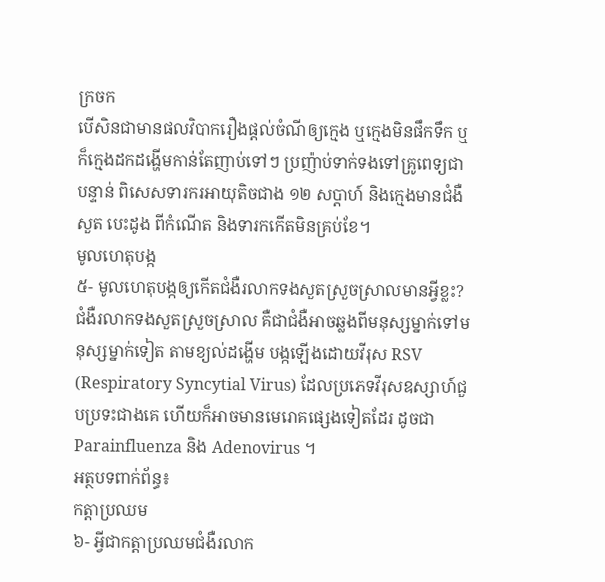ក្រចក
បើសិនជាមានផលវិបាករឿងផ្តល់ចំណីឲ្យក្មេង ឬក្មេងមិនផឹកទឹក ឬក៏ក្មេងដកដង្ហើមកាន់តែញាប់ទៅៗ ប្រញ៉ាប់ទាក់ទងទៅគ្រូពេទ្យជាបន្ទាន់ ពិសេសទារករអាយុតិចជាង ១២ សប្ដាហ៍ និងក្មេងមានជំងឺសួត បេះដូង ពីកំណើត និងទារកកើតមិនគ្រប់ខែ។
មូលហេតុបង្ក
៥- មូលហេតុបង្កឲ្យកើតជំងឺរលាកទងសួតស្រួចស្រាលមានអ្វីខ្លះ?
ជំងឺរលាកទងសួតស្រួចស្រាល គឺជាជំងឺអាចឆ្លងពីមនុស្សម្នាក់ទៅមនុស្សម្នាក់ទៀត តាមខ្យល់ដង្ហើម បង្កឡើងដោយវីរុស RSV (Respiratory Syncytial Virus) ដែលប្រភេទវីរុសឧស្សាហ៍ជួបប្រទះជាងគេ ហើយក៏អាចមានមេរោគផ្សេងទៀតដែរ ដូចជា Parainfluenza និង Adenovirus ។
អត្ថបទពាក់ព័ន្ធ៖
កត្តាប្រឈម
៦- អ្វីជាកត្តាប្រឈមជំងឺរលាក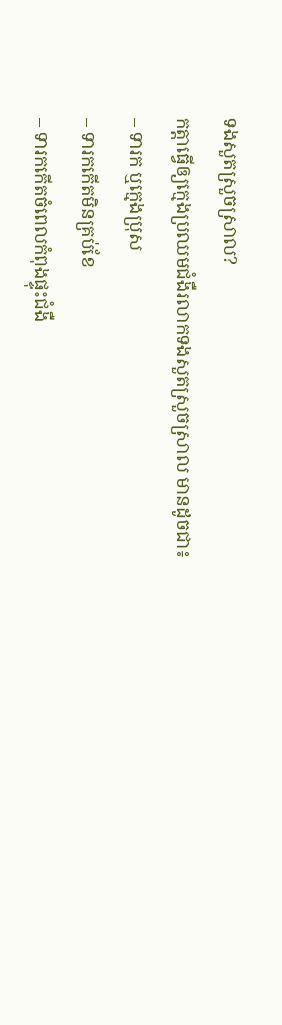ទងសួតស្រួចស្រាល?
កត្តាធ្វើឲ្យក្មេងប្រឈមជំងឺរលាកទងសួតស្រួចស្រាល មានដូចជា៖
– ទារក ឬក្មេងប្រុស
– ទារកកើតមិនគ្រប់ខែ
– ទារកកើតចំពេលកំពុងផ្ទុះជំងឺ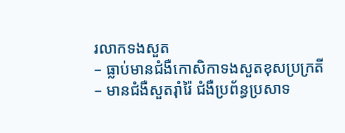រលាកទងសួត
– ធ្លាប់មានជំងឺកោសិកាទងសួតខុសប្រក្រតី
– មានជំងឺសួតរ៉ាំរ៉ៃ ជំងឺប្រព័ន្ធប្រសាទ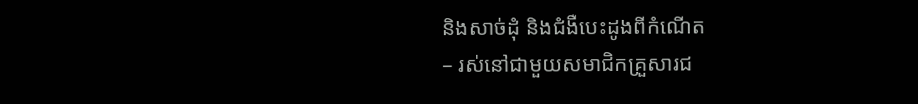និងសាច់ដុំ និងជំងឺបេះដូងពីកំណើត
– រស់នៅជាមួយសមាជិកគ្រួសារជ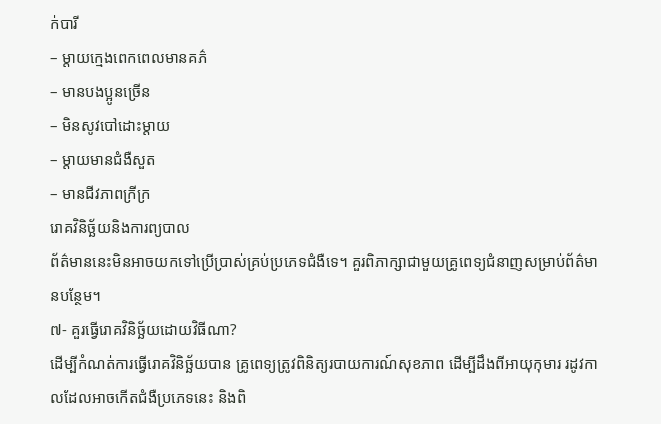ក់បារី
– ម្តាយក្មេងពេកពេលមានគភ៌
– មានបងប្អូនច្រើន
– មិនសូវបៅដោះម្ដាយ
– ម្ដាយមានជំងឺសួត
– មានជីវភាពក្រីក្រ
រោគវិនិច្ឆ័យនិងការព្យបាល
ព័ត៌មាននេះមិនអាចយកទៅប្រើប្រាស់គ្រប់ប្រភេទជំងឺទេ។ គួរពិភាក្សាជាមួយគ្រូពេទ្យជំនាញសម្រាប់ព័ត៌មានបន្ថែម។
៧- គួរធ្វើរោគវិនិច្ឆ័យដោយវិធីណា?
ដើម្បីកំណត់ការធ្វើរោគវិនិច្ឆ័យបាន គ្រូពេទ្យត្រូវពិនិត្យរបាយការណ៍សុខភាព ដើម្បីដឹងពីអាយុកុមារ រដូវកាលដែលអាចកើតជំងឺប្រភេទនេះ និងពិ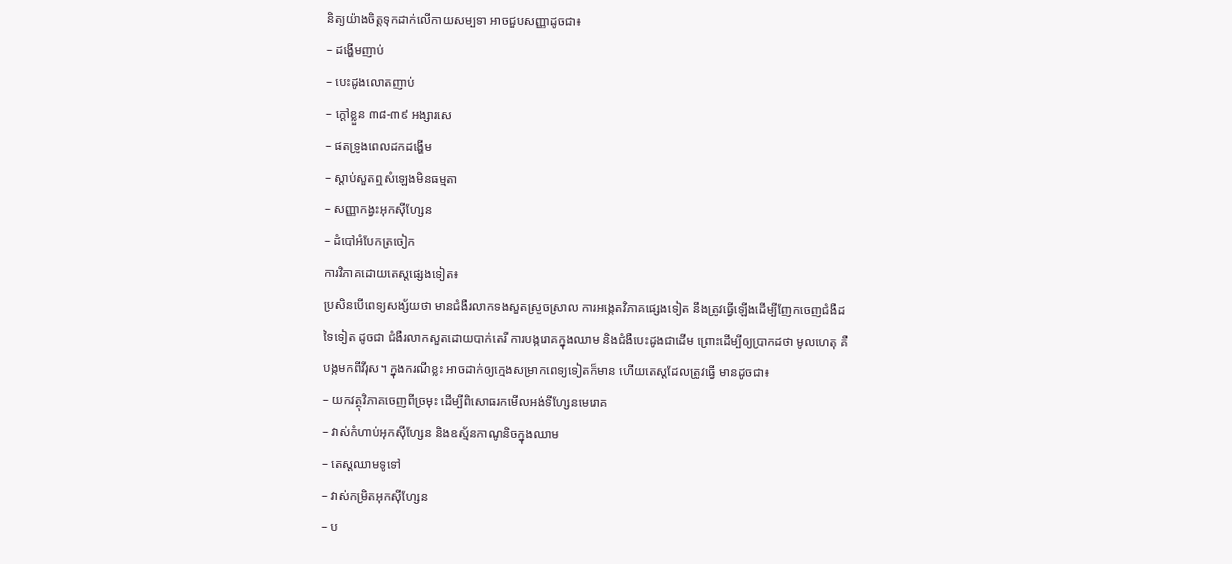និត្យយ៉ាងចិត្តទុកដាក់លើកាយសម្បទា អាចជួបសញ្ញាដូចជា៖
– ដង្ហើមញាប់
– បេះដូងលោតញាប់
– ក្ដៅខ្លួន ៣៨-៣៩ អង្សារសេ
– ផតទ្រូងពេលដកដង្ហើម
– ស្ដាប់សួតឮសំឡេងមិនធម្មតា
– សញ្ញាកង្វះអុកស៊ីហ្សែន
– ដំបៅអំបែកត្រចៀក
ការវិភាគដោយតេស្តផ្សេងទៀត៖
ប្រសិនបើពេទ្យសង្ស័យថា មានជំងឺរលាកទងសួតស្រួចស្រាល ការអង្កេតវិភាគផ្សេងទៀត នឹងត្រូវធ្វើឡើងដើម្បីញែកចេញជំងឺដទៃទៀត ដូចជា ជំងឺរលាកសួតដោយបាក់តេរី ការបង្ករោគក្នុងឈាម និងជំងឺបេះដូងជាដើម ព្រោះដើម្បីឲ្យប្រាកដថា មូលហេតុ គឺបង្កមកពីវីរុស។ ក្នុងករណីខ្លះ អាចដាក់ឲ្យក្មេងសម្រាកពេទ្យទៀតក៏មាន ហើយតេស្តដែលត្រូវធ្វើ មានដូចជា៖
– យកវត្ថុវិភាគចេញពីច្រមុះ ដើម្បីពិសោធរកមើលអង់ទីហ្សែនមេរោគ
– វាស់កំហាប់អុកស៊ីហ្សែន និងឧស្ម័នកាណូនិចក្នុងឈាម
– តេស្តឈាមទូទៅ
– វាស់កម្រិតអុកស៊ីហ្សែន
– ប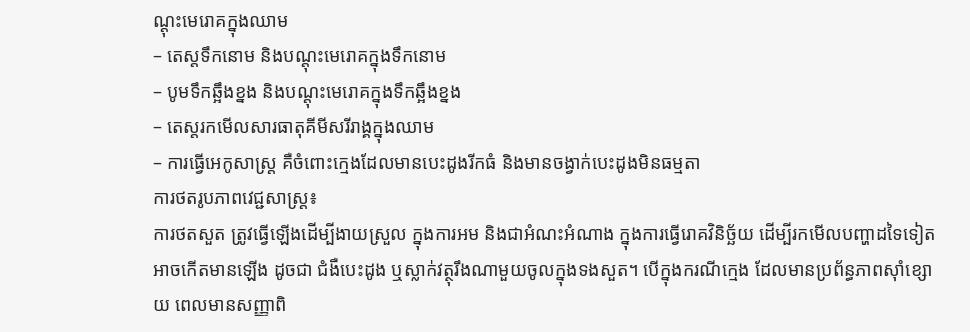ណ្ដុះមេរោគក្នុងឈាម
– តេស្តទឹកនោម និងបណ្ដុះមេរោគក្នុងទឹកនោម
– បូមទឹកឆ្អឹងខ្នង និងបណ្ដុះមេរោគក្នុងទឹកឆ្អឹងខ្នង
– តេស្តរកមើលសារធាតុគីមីសរីរាង្គក្នុងឈាម
– ការធ្វើអេកូសាស្ត្រ គឺចំពោះក្មេងដែលមានបេះដូងរីកធំ និងមានចង្វាក់បេះដូងមិនធម្មតា
ការថតរូបភាពវេជ្ជសាស្ត្រ៖
ការថតសួត ត្រូវធ្វើឡើងដើម្បីងាយស្រួល ក្នុងការអម និងជាអំណះអំណាង ក្នុងការធ្វើរោគវិនិច្ឆ័យ ដើម្បីរកមើលបញ្ហាដទៃទៀតអាចកើតមានឡើង ដូចជា ជំងឺបេះដូង ឬស្លាក់វត្ថុរឹងណាមួយចូលក្នុងទងសួត។ បើក្នុងករណីក្មេង ដែលមានប្រព័ន្ធភាពស៊ាំខ្សោយ ពេលមានសញ្ញាពិ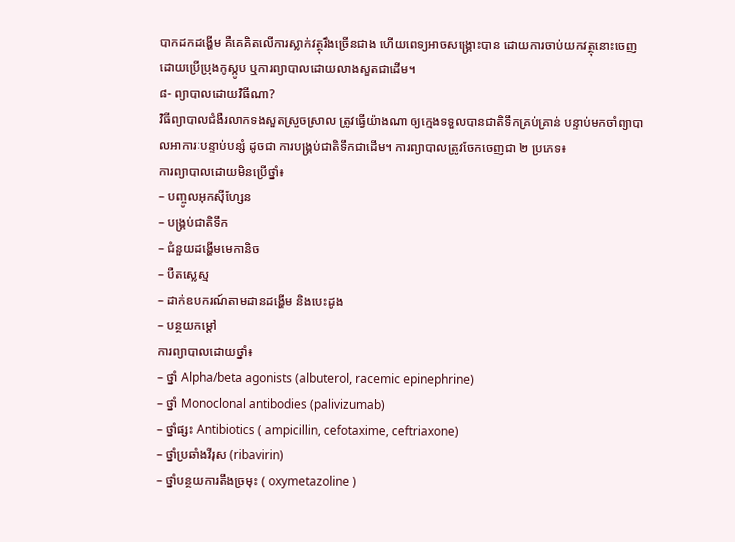បាកដកដង្ហើម គឺគេគិតលើការស្លាក់វត្ថុរឹងច្រើនជាង ហើយពេទ្យអាចសង្គ្រោះបាន ដោយការចាប់យកវត្ថុនោះចេញ ដោយប្រើប្រុងកូស្កូប ឬការព្យាបាលដោយលាងសួតជាដើម។
៨- ព្យាបាលដោយវិធីណា?
វិធីព្យាបាលជំងឺរលាកទងសួតស្រួចស្រាល ត្រូវធ្វើយ៉ាងណា ឲ្យក្មេងទទួលបានជាតិទឹកគ្រប់គ្រាន់ បន្ទាប់មកចាំព្យាបាលអាការៈបន្ទាប់បន្សំ ដូចជា ការបង្គ្រប់ជាតិទឹកជាដើម។ ការព្យាបាលត្រូវចែកចេញជា ២ ប្រភេទ៖
ការព្យាបាលដោយមិនប្រើថ្នាំ៖
– បញ្ចូលអុកស៊ីហ្សែន
– បង្គ្រប់ជាតិទឹក
– ជំនួយដង្ហើមមេកានិច
– បឺតស្លេស្ម
– ដាក់ឧបករណ៍តាមដានដង្ហើម និងបេះដូង
– បន្ថយកម្ដៅ
ការព្យាបាលដោយថ្នាំ៖
– ថ្នាំ Alpha/beta agonists (albuterol, racemic epinephrine)
– ថ្នាំ Monoclonal antibodies (palivizumab)
– ថ្នាំផ្សះ Antibiotics ( ampicillin, cefotaxime, ceftriaxone)
– ថ្នាំប្រឆាំងវីរុស (ribavirin)
– ថ្នាំបន្ថយការតឹងច្រមុះ ( oxymetazoline )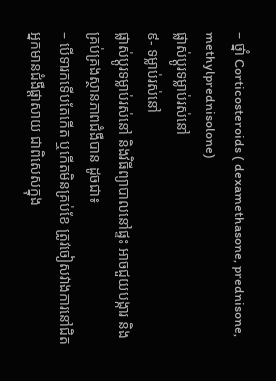– ថ្នាំ Corticosteroids ( dexamethasone, prednisone, methylprednisolone)
ផ្លាស់ប្តូរទម្លាប់រស់នៅ
៩- ទម្លាប់រស់នៅ
ផ្លាស់ប្តូរទម្លាប់រស់នៅ និងវិធីព្យាបាលនៅផ្ទះ អាចជួយបង្ការ និងគ្រប់គ្រងស្ថានភាពជំងឺបាន ដូចជា៖
– បើទារកទើបតែកើត ឬកើតមិនគ្រប់ខែ ត្រូវចៀសវាងការនៅជិតអ្នកមានជំងឺផ្ដាសាយ ជាពិសេសក្នុង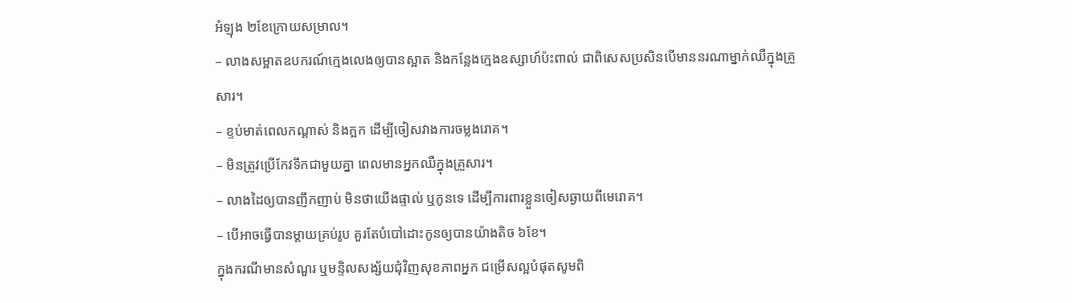អំឡុង ២ខែក្រោយសម្រាល។
– លាងសម្អាតឧបករណ៍ក្មេងលេងឲ្យបានស្អាត និងកន្លែងក្មេងឧស្សាហ៍ប៉ះពាល់ ជាពិសេសប្រសិនបើមាននរណាម្នាក់ឈឺក្នុងគ្រួសារ។
– ខ្ទប់មាត់ពេលកណ្ដាស់ និងក្អក ដើម្បីចៀសវាងការចម្លងរោគ។
– មិនត្រូវប្រើកែវទឹកជាមួយគ្នា ពេលមានអ្នកឈឺក្នុងគ្រួសារ។
– លាងដៃឲ្យបានញឹកញាប់ មិនថាយើងផ្ទាល់ ឬកូនទេ ដើម្បីការពារខ្លួនចៀសឆ្ងាយពីមេរោគ។
– បើអាចធ្វើបានម្ដាយគ្រប់រូប គួរតែបំបៅដោះកូនឲ្យបានយ៉ាងតិច ៦ខែ។
ក្នុងករណីមានសំណួរ ឬមន្ទិលសង្ស័យជុំវិញសុខភាពអ្នក ជម្រើសល្អបំផុតសូមពិ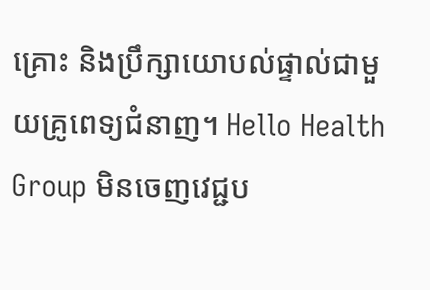គ្រោះ និងប្រឹក្សាយោបល់ផ្ទាល់ជាមួយគ្រូពេទ្យជំនាញ។ Hello Health Group មិនចេញវេជ្ជប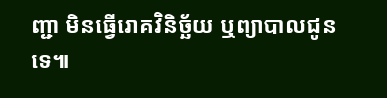ញ្ជា មិនធ្វើរោគវិនិច្ឆ័យ ឬព្យាបាលជូនទេ៕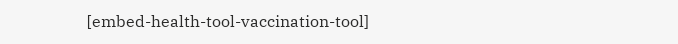[embed-health-tool-vaccination-tool]